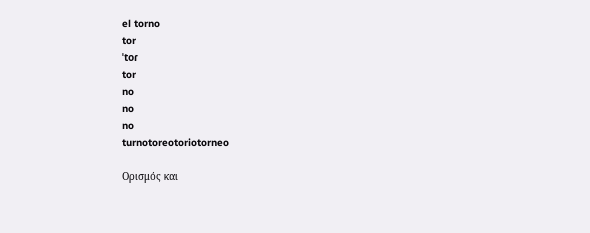el torno
tor
ˈtoɾ
tor
no
no
no
turnotoreotoriotorneo

Ορισμός και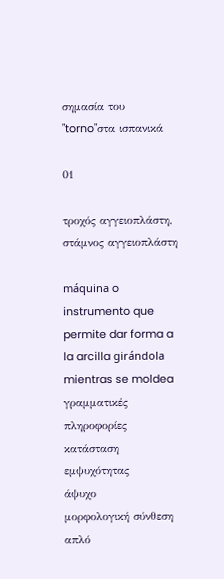σημασία του "torno"στα ισπανικά

01

τροχός αγγειοπλάστη, στάμνος αγγειοπλάστη

máquina o instrumento que permite dar forma a la arcilla girándola mientras se moldea
γραμματικές πληροφορίες
κατάσταση εμψυχότητας
άψυχο
μορφολογική σύνθεση
απλό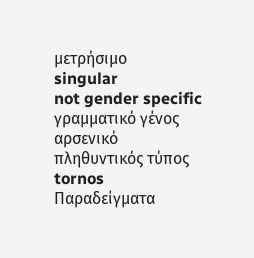μετρήσιμο
singular
not gender specific
γραμματικό γένος
αρσενικό
πληθυντικός τύπος
tornos
Παραδείγματα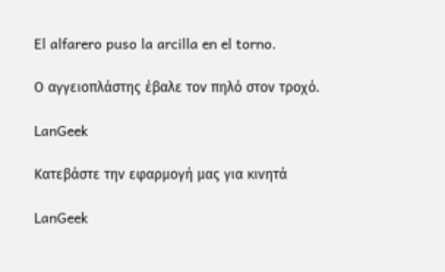El alfarero puso la arcilla en el torno.

Ο αγγειοπλάστης έβαλε τον πηλό στον τροχό.

LanGeek

Κατεβάστε την εφαρμογή μας για κινητά

LanGeek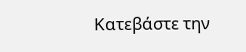Κατεβάστε την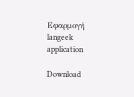Εφαρμογή
langeek application

Download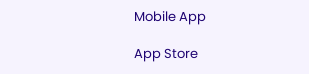Mobile App

App Store